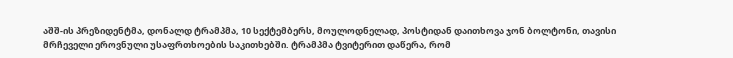აშშ-ის პრეზიდენტმა, დონალდ ტრამპმა, 10 სექტემბერს, მოულოდნელად, პოსტიდან დაითხოვა ჯონ ბოლტონი, თავისი მრჩეველი ეროვნული უსაფრთხოების საკითხებში. ტრამპმა ტვიტერით დაწერა, რომ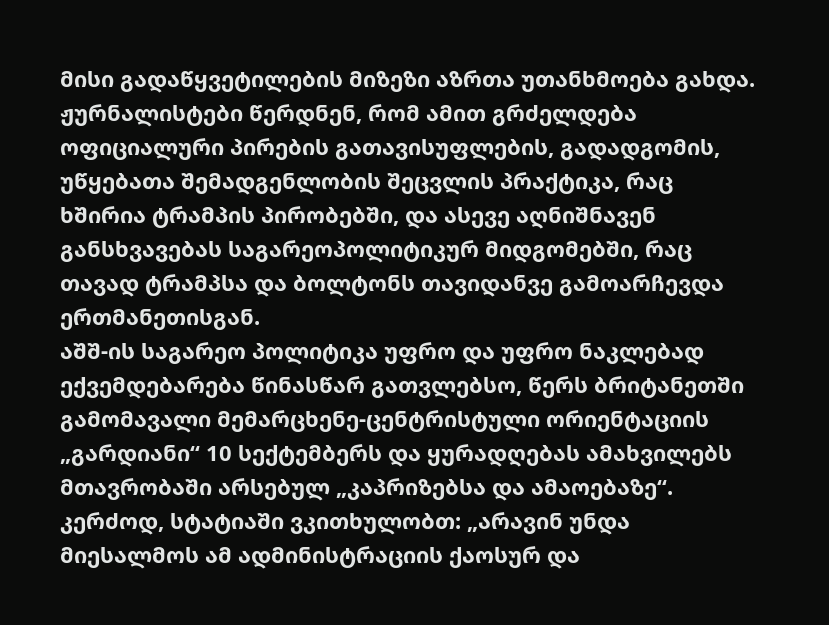მისი გადაწყვეტილების მიზეზი აზრთა უთანხმოება გახდა. ჟურნალისტები წერდნენ, რომ ამით გრძელდება ოფიციალური პირების გათავისუფლების, გადადგომის, უწყებათა შემადგენლობის შეცვლის პრაქტიკა, რაც ხშირია ტრამპის პირობებში, და ასევე აღნიშნავენ განსხვავებას საგარეოპოლიტიკურ მიდგომებში, რაც თავად ტრამპსა და ბოლტონს თავიდანვე გამოარჩევდა ერთმანეთისგან.
აშშ-ის საგარეო პოლიტიკა უფრო და უფრო ნაკლებად ექვემდებარება წინასწარ გათვლებსო, წერს ბრიტანეთში გამომავალი მემარცხენე-ცენტრისტული ორიენტაციის „გარდიანი“ 10 სექტემბერს და ყურადღებას ამახვილებს მთავრობაში არსებულ „კაპრიზებსა და ამაოებაზე“. კერძოდ, სტატიაში ვკითხულობთ: „არავინ უნდა მიესალმოს ამ ადმინისტრაციის ქაოსურ და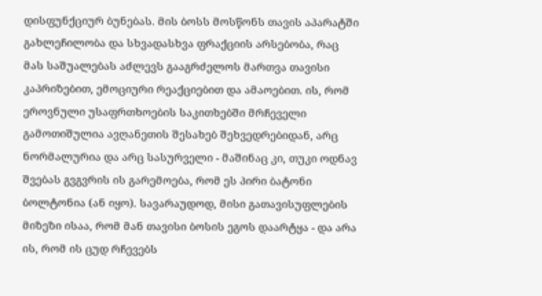დისფუნქციურ ბუნებას. მის ბოსს მოსწონს თავის აპარატში გახლეჩილობა და სხვადასხვა ფრაქციის არსებობა, რაც მას საშუალებას აძლევს გააგრძელოს მართვა თავისი კაპრიზებით, ემოციური რეაქციებით და ამაოებით. ის, რომ ეროვნული უსაფრთხოების საკითხებში მრჩეველი გამოთიშულია ავღანეთის შესახებ შეხვედრებიდან, არც ნორმალურია და არც სასურველი - მაშინაც კი, თუკი ოდნავ შვებას გვგვრის ის გარემოება, რომ ეს პირი ბატონი ბოლტონია (ან იყო). სავარაუდოდ, მისი გათავისუფლების მიზეზი ისაა, რომ მან თავისი ბოსის ეგოს დაარტყა - და არა ის, რომ ის ცუდ რჩევებს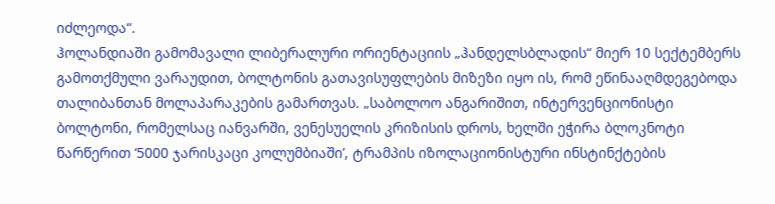იძლეოდა“.
ჰოლანდიაში გამომავალი ლიბერალური ორიენტაციის „ჰანდელსბლადის“ მიერ 10 სექტემბერს გამოთქმული ვარაუდით, ბოლტონის გათავისუფლების მიზეზი იყო ის, რომ ეწინააღმდეგებოდა თალიბანთან მოლაპარაკების გამართვას. „საბოლოო ანგარიშით, ინტერვენციონისტი ბოლტონი, რომელსაც იანვარში, ვენესუელის კრიზისის დროს, ხელში ეჭირა ბლოკნოტი წარწერით ‘5000 ჯარისკაცი კოლუმბიაში’, ტრამპის იზოლაციონისტური ინსტინქტების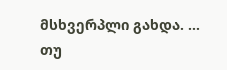მსხვერპლი გახდა. ... თუ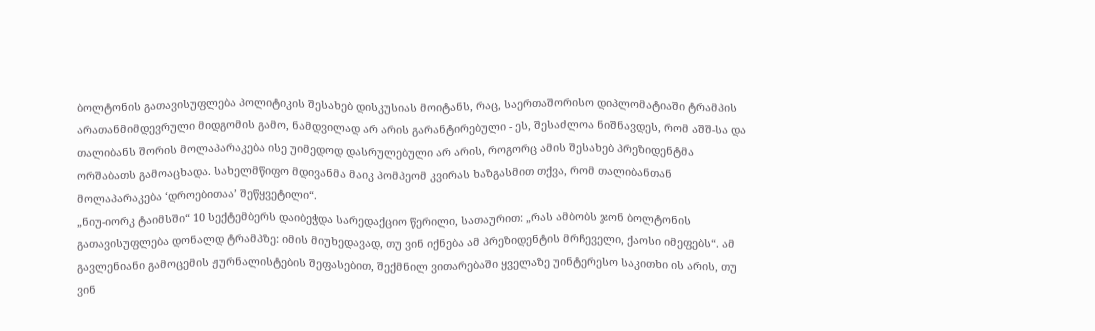ბოლტონის გათავისუფლება პოლიტიკის შესახებ დისკუსიას მოიტანს, რაც, საერთაშორისო დიპლომატიაში ტრამპის არათანმიმდევრული მიდგომის გამო, ნამდვილად არ არის გარანტირებული - ეს, შესაძლოა ნიშნავდეს, რომ აშშ-სა და თალიბანს შორის მოლაპარაკება ისე უიმედოდ დასრულებული არ არის, როგორც ამის შესახებ პრეზიდენტმა ორშაბათს გამოაცხადა. სახელმწიფო მდივანმა მაიკ პომპეომ კვირას ხაზგასმით თქვა, რომ თალიბანთან მოლაპარაკება ‘დროებითაა’ შეწყვეტილი“.
„ნიუ-იორკ ტაიმსში“ 10 სექტემბერს დაიბეჭდა სარედაქციო წერილი, სათაურით: „რას ამბობს ჯონ ბოლტონის გათავისუფლება დონალდ ტრამპზე: იმის მიუხედავად, თუ ვინ იქნება ამ პრეზიდენტის მრჩეველი, ქაოსი იმეფებს“. ამ გავლენიანი გამოცემის ჟურნალისტების შეფასებით, შექმნილ ვითარებაში ყველაზე უინტერესო საკითხი ის არის, თუ ვინ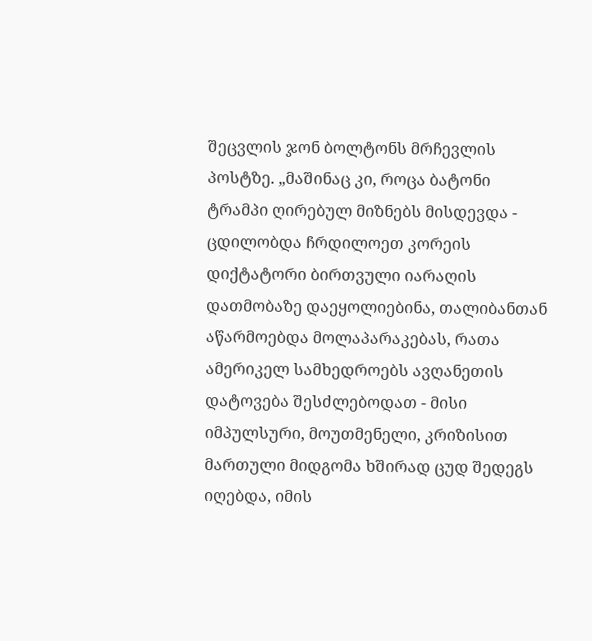შეცვლის ჯონ ბოლტონს მრჩევლის პოსტზე. „მაშინაც კი, როცა ბატონი ტრამპი ღირებულ მიზნებს მისდევდა - ცდილობდა ჩრდილოეთ კორეის დიქტატორი ბირთვული იარაღის დათმობაზე დაეყოლიებინა, თალიბანთან აწარმოებდა მოლაპარაკებას, რათა ამერიკელ სამხედროებს ავღანეთის დატოვება შესძლებოდათ - მისი იმპულსური, მოუთმენელი, კრიზისით მართული მიდგომა ხშირად ცუდ შედეგს იღებდა, იმის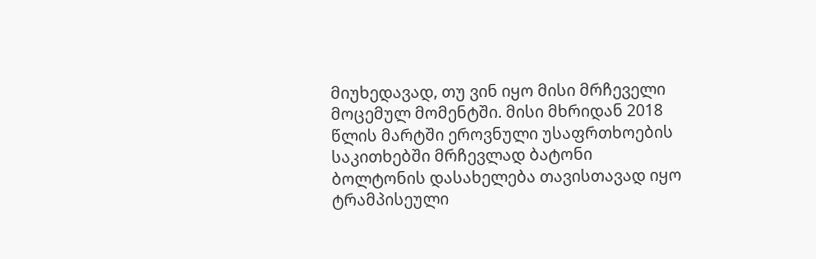მიუხედავად, თუ ვინ იყო მისი მრჩეველი მოცემულ მომენტში. მისი მხრიდან 2018 წლის მარტში ეროვნული უსაფრთხოების საკითხებში მრჩევლად ბატონი ბოლტონის დასახელება თავისთავად იყო ტრამპისეული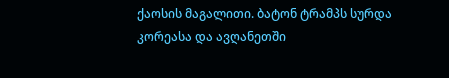ქაოსის მაგალითი. ბატონ ტრამპს სურდა კორეასა და ავღანეთში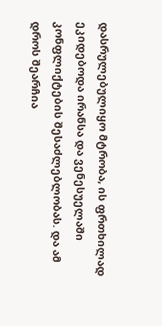დასრულებულიყო მტრობა, ის ფრთხილად ეკიდებოდა ირანსა და ვენესუელაში კონფლიქტების შესაძლებლობას. და ამ დროს შეარჩია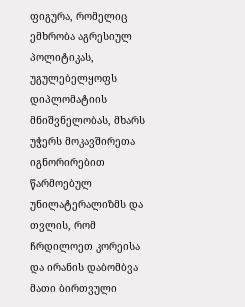ფიგურა, რომელიც ემხრობა აგრესიულ პოლიტიკას, უგულებელყოფს დიპლომატიის მნიშვნელობას, მხარს უჭერს მოკავშირეთა იგნორირებით წარმოებულ უნილატერალიზმს და თვლის, რომ ჩრდილოეთ კორეისა და ირანის დაბომბვა მათი ბირთვული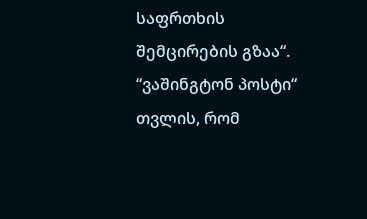საფრთხის შემცირების გზაა“.
“ვაშინგტონ პოსტი“ თვლის, რომ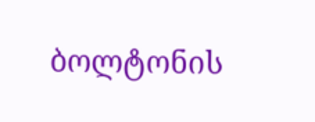ბოლტონის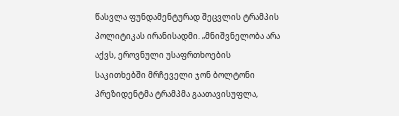წასვლა ფუნდამენტურად შეცვლის ტრამპის პოლიტიკას ირანისადმი. „მნიშვნელობა არა აქვს, ეროვნული უსაფრთხოების საკითხებში მრჩეველი ჯონ ბოლტონი პრეზიდენტმა ტრამპმა გაათავისუფლა,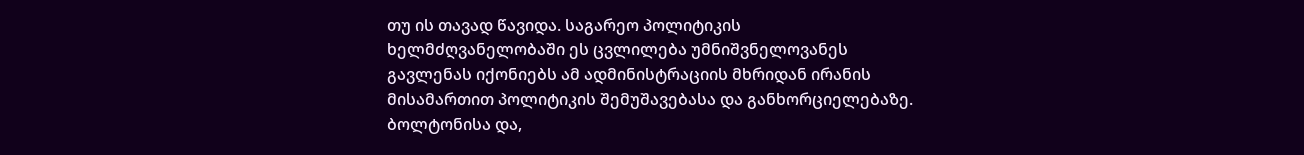თუ ის თავად წავიდა. საგარეო პოლიტიკის ხელმძღვანელობაში ეს ცვლილება უმნიშვნელოვანეს გავლენას იქონიებს ამ ადმინისტრაციის მხრიდან ირანის მისამართით პოლიტიკის შემუშავებასა და განხორციელებაზე. ბოლტონისა და,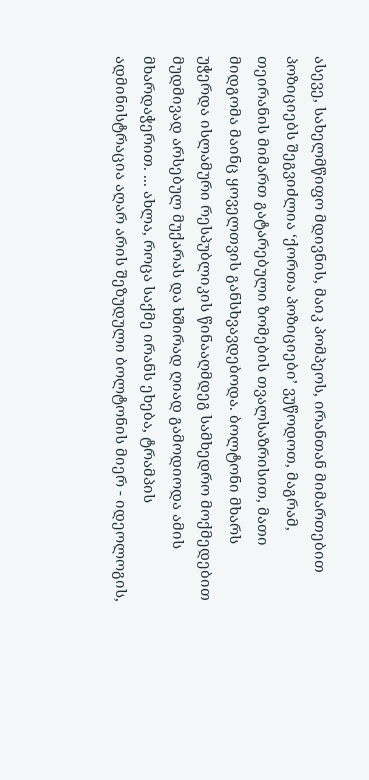ასევე, სახელმწიფო მდივნის, მაიკ პომპეოს, ირანთან მიმართებით პოზიციებს შეგვიძლია ‘ქორთა პოზიციები’ ვუწოდოთ, მაგრამ, თეირანის მიმართ გატარებული ზომების თვალსაზრისით, მათი მიდგომა მაინც ყოველთვის განსხვავდებოდა. ბოლტონი მხარს უჭერდა ისლამური რესპუბლიკის წინააღმდეგ სამხედრო მოქმედებით მუდმივად არსებულ მუქარას და ხშირად ღიად გამოდიოდა ამის მხარდაჭერით. ... ახლა, როცა საქმე ირანს ეხება, ტრამპის ადმინისტრაცია აღარ არის შეზუდული ბოლტონის მიერ - იდეოლოგის,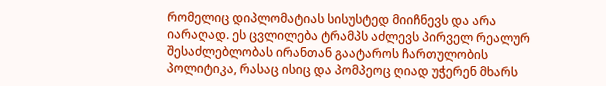რომელიც დიპლომატიას სისუსტედ მიიჩნევს და არა იარაღად. ეს ცვლილება ტრამპს აძლევს პირველ რეალურ შესაძლებლობას ირანთან გაატაროს ჩართულობის პოლიტიკა, რასაც ისიც და პომპეოც ღიად უჭერენ მხარს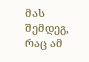მას შემდეგ, რაც ამ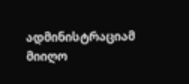ადმინისტრაციამ მიიღო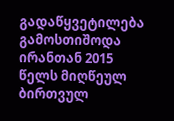გადაწყვეტილება გამოსთიშოდა ირანთან 2015 წელს მიღწეულ ბირთვულ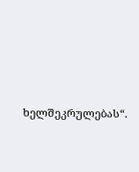ხელშეკრულებას“.